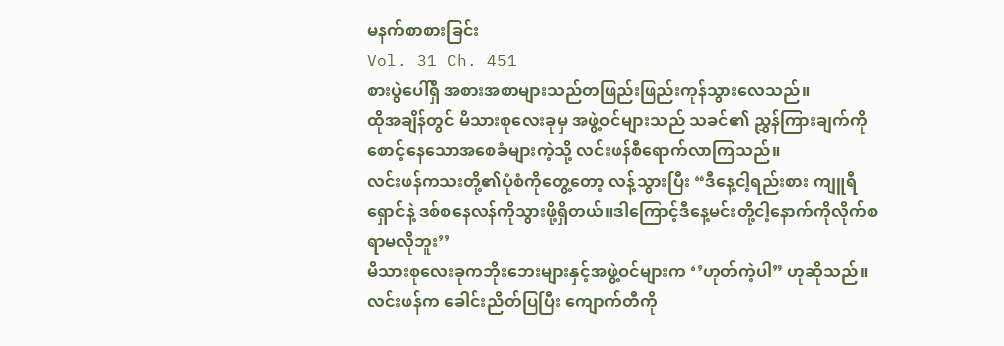မနက်စာစားခြင်း
Vol. 31 Ch. 451
စားပွဲပေါ်ရှိ အစားအစာများသည်တဖြည်းဖြည်းကုန်သွားလေသည်။
ထိုအချိန်တွင် မိသားစုလေးခုမှ အဖွဲ့ဝင်များသည် သခင်၏ ညွှန်ကြားချက်ကိုစောင့်နေသောအစေခံများကဲ့သို့ လင်းဖန်စီရောက်လာကြသည်။
လင်းဖန်ကသးတို့၏ပုံစံကိုတွေ့တော့ လန့်သွားပြီး “ဒီနေ့ငါ့ရည်းစား ကျူရီရှောင်နဲ့ ဒစ်စနေလန်ကိုသွားဖို့ရှိတယ်။ဒါကြောင့်ဒီနေ့မင်းတို့ငါ့နောက်ကိုလိုက်စရာမလိုဘူး’’
မိသားစုလေးခုကဘိုးဘေးများနှင့်အဖွဲ့ဝင်များက ‘’ဟုတ်ကဲ့ပါ” ဟုဆိုသည်။
လင်းဖန်က ခေါင်းညိတ်ပြပြီး ကျောက်တီကို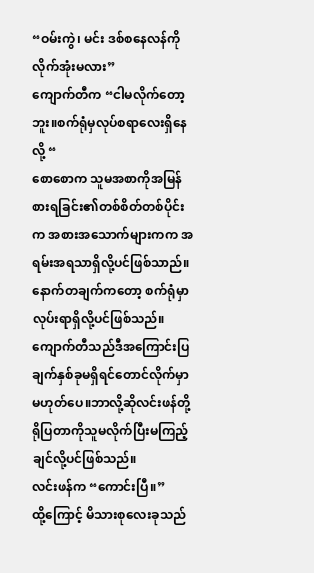“ဝမ်းကွဲ၊ မင်း ဒစ်စနေလန်ကိုလိုက်အုံးမလား”
ကျောက်တီက “ငါမလိုက်တော့ဘူး။စက်ရုံမှလုပ်စရာလေးရှိနေလို့ “
စောစောက သူမအစာကိုအမြန်စားရခြင်း၏တစ်စိတ်တစ်ပိုင်းက အစားအသောက်များကက အရမ်းအရသာရှိလို့ပင်ဖြစ်သာည်။
နောက်တချက်ကတော့ စက်ရုံမှာလုပ်းရာရှိလို့ပင်ဖြစ်သည်။
ကျောက်တီသည်ဒီအကြောင်းပြချက်နှစ်ခုမရှိရင်တောင်လိုက်မှာမဟုတ်ပေ။ဘာလို့ဆိုလင်းဖန်တို့ရိုပြတာကိုသူမလိုက်ပြီးမကြည့်ချင်လို့ပင်ဖြစ်သည်။
လင်းဖန်က “ကောင်းပြီ။”
ထို့ကြောင့် မိသားစုလေးခုသည်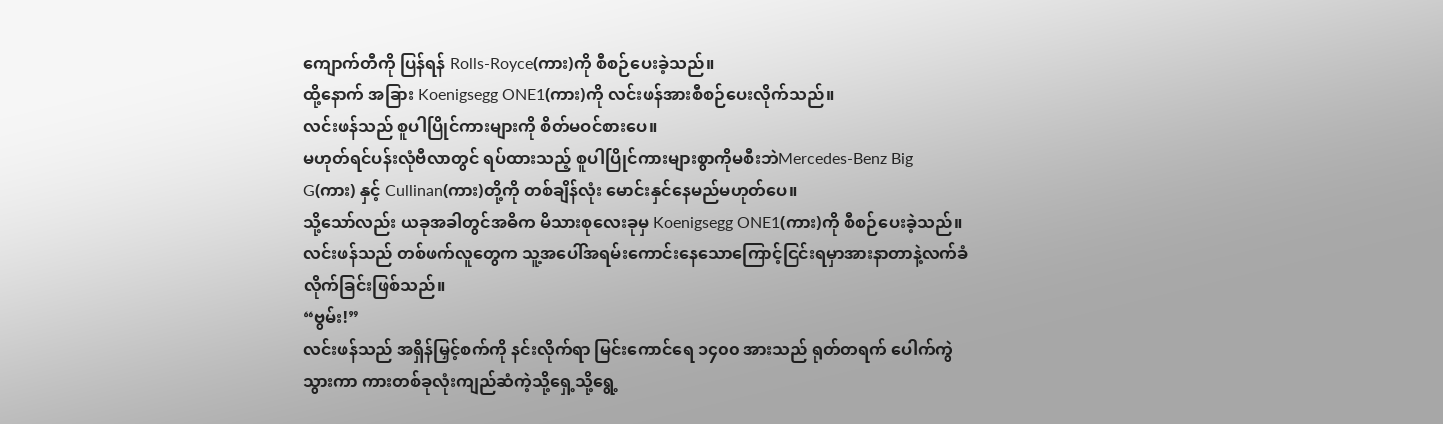ကျောက်တီကို ပြန်ရန် Rolls-Royce(ကား)ကို စီစဉ်ပေးခဲ့သည်။
ထို့နောက် အခြား Koenigsegg ONE1(ကား)ကို လင်းဖန်အားစီစဉ်ပေးလိုက်သည်။
လင်းဖန်သည် စူပါပြိုင်ကားများကို စိတ်မဝင်စားပေ။
မဟုတ်ရင်ပန်းလုံဗီလာတွင် ရပ်ထားသည့် စူပါပြိုင်ကားများစွာကိုမစီးဘဲMercedes-Benz Big G(ကား) နှင့် Cullinan(ကား)တို့ကို တစ်ချိန်လုံး မောင်းနှင်နေမည်မဟုတ်ပေ။
သို့သော်လည်း ယခုအခါတွင်အဓိက မိသားစုလေးခုမှ Koenigsegg ONE1(ကား)ကို စီစဉ်ပေးခဲ့သည်။
လင်းဖန်သည် တစ်ဖက်လူတွေက သူ့အပေါ်အရမ်းကောင်းနေသောကြောင့်ငြင်းရမှာအားနာတာနဲ့လက်ခံလိုက်ခြင်းဖြစ်သည်။
“ဗွမ်း!”
လင်းဖန်သည် အရှိန်မြှင့်စက်ကို နင်းလိုက်ရာ မြင်းကောင်ရေ ၁၄၀၀ အားသည် ရုတ်တရက် ပေါက်ကွဲသွားကာ ကားတစ်ခုလုံးကျည်ဆံကဲ့သို့ရှေ့သို့ရွေ့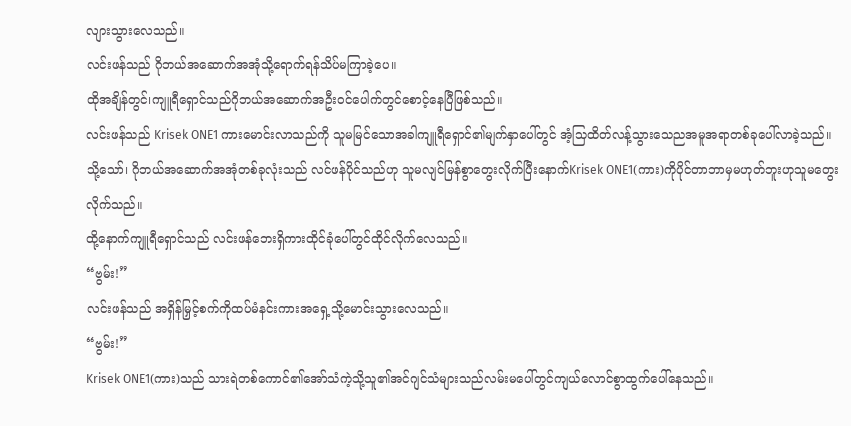လျားသွားလေသည်။
လင်းဖန်သည် ဂိုဘယ်အဆောက်အအုံသို့ရောက်ရန်သိပ်မကြာခဲ့ပေ။
ထိုအချိန်တွင်၊ကျူရီရှောင်သည်ဂိုဘယ်အဆောက်အဦးဝင်ပေါက်တွင်စောင့်နေပြီဖြစ်သည်။
လင်းဖန်သည် Krisek ONE1 ကားမောင်းလာသည်ကို သူမမြင်သောအခါကျူရီရှောင်၏မျက်နှာပေါ်တွင် အံ့သြထိတ်လန့်သွားသေညအမူအရာတစ်ခုပေါ်လာခဲ့သည်။
သို့သော်၊ ဂိုဘယ်အဆောက်အအုံတစ်ခုလုံးသည် လင်ဖန်ပိုင်သည်ဟု သူမလျင်မြန်စွာတွေးလိုက်ပြီးနောက်Krisek ONE1(ကား)ကိုပိုင်တာဘာမှမဟုတ်ဘူးဟုသူမတွေးလိုက်သည်။
ထို့နောက်ကျူရီရှောင်သည် လင်းဖန်ဘေးရှိကားထိုင်ခုံပေါ်တွင်ထိုင်လိုက်လေသည်။
“ဗွမ်း!”
လင်းဖန်သည် အရှိန်မြှင့်စက်ကိုထပ်မံနင်းကားအရှေ့သို့မောင်းသွားလေသည်။
“ဗွမ်း!”
Krisek ONE1(ကား)သည် သားရဲတစ်ကောင်၏အော်သံကဲ့သို့သူ၏အင်ဂျင်သံများသည်လမ်းမပေါ်တွင်ကျယ်လောင်စွာထွက်ပေါ်နေသည်။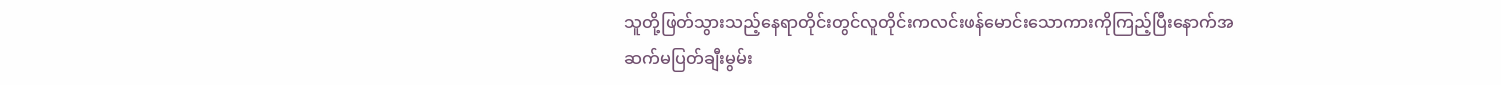သူတို့ဖြတ်သွားသည့်နေရာတိုင်းတွင်လူတိုင်းကလင်းဖန်မောင်းသောကားကိုကြည့်ပြီးနောက်အဆက်မပြတ်ချီးမွမ်း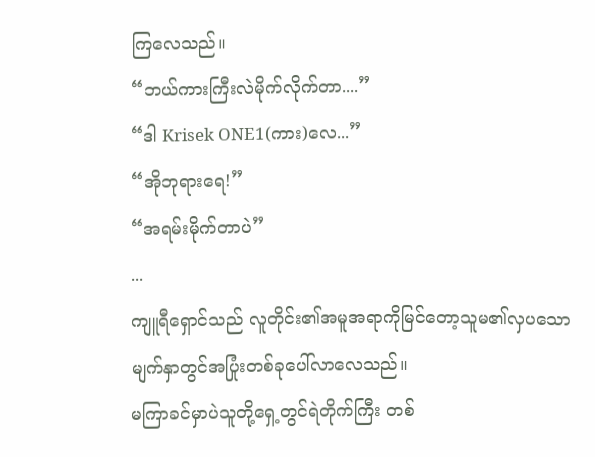ကြလေသည်။
“ဘယ်ကားကြီးလဲမိုက်လိုက်တာ....”
“ဒါ Krisek ONE1(ကား)လေ...”
“အိုဘုရားရေ!”
“အရမ်းမိုက်တာပဲ”
...
ကျူရီရှောင်သည် လူတိုင်း၏အမူအရာကိုမြင်တော့သူမ၏လှပသောမျက်နှာတွင်အပြုံးတစ်ခုပေါ်လာလေသည်။
မကြာခင်မှာပဲသူတို့ရှေ့တွင်ရဲတိုက်ကြီး တစ်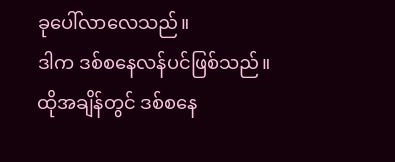ခုပေါ်လာလေသည်။
ဒါက ဒစ်စနေလန်ပင်ဖြစ်သည်။
ထိုအချိန်တွင် ဒစ်စနေ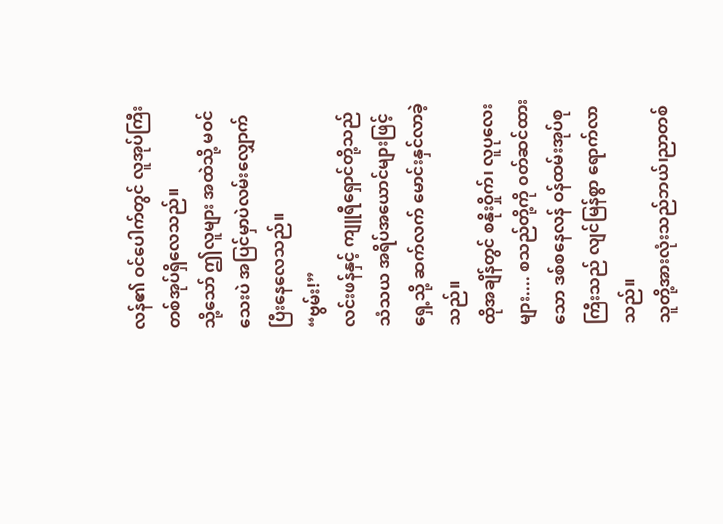လန်၏ ဝင်ပေါက်တွင် လူအုပ်ကြီးတစ်အုပ်ရှိလေသည်။
သို့သော် ဤလူများ အထဲသို့ မဝင်သေးပဲ အပြင်မှာပဲလမ်းလျှောက်ပြီးနေလေသည်။
“ဗွမ်း!”
လင်းဖန်နှင့် ကျူရီရှောင်တို့သည် သံသယ အရိပ်အယောင်များဖြင့် ရှေ့သို့ ဆက်လက် မောင်းနှင်လာခဲ့သည်။
ထိုအချိန်တွင် စနိုးဝှိုက်၊ လူပုလေးများ.... စသည်တို့ကို ၀တ်ဆင်ထားသော ဒစ်စနေလန် ဝန်ထမ်းအုပ်စုကြီးသည် လျင်မြန်စွာ ရောက်လာသည်။
သူတို့အားလုံးသည်ဘယ်၊ညာတစ်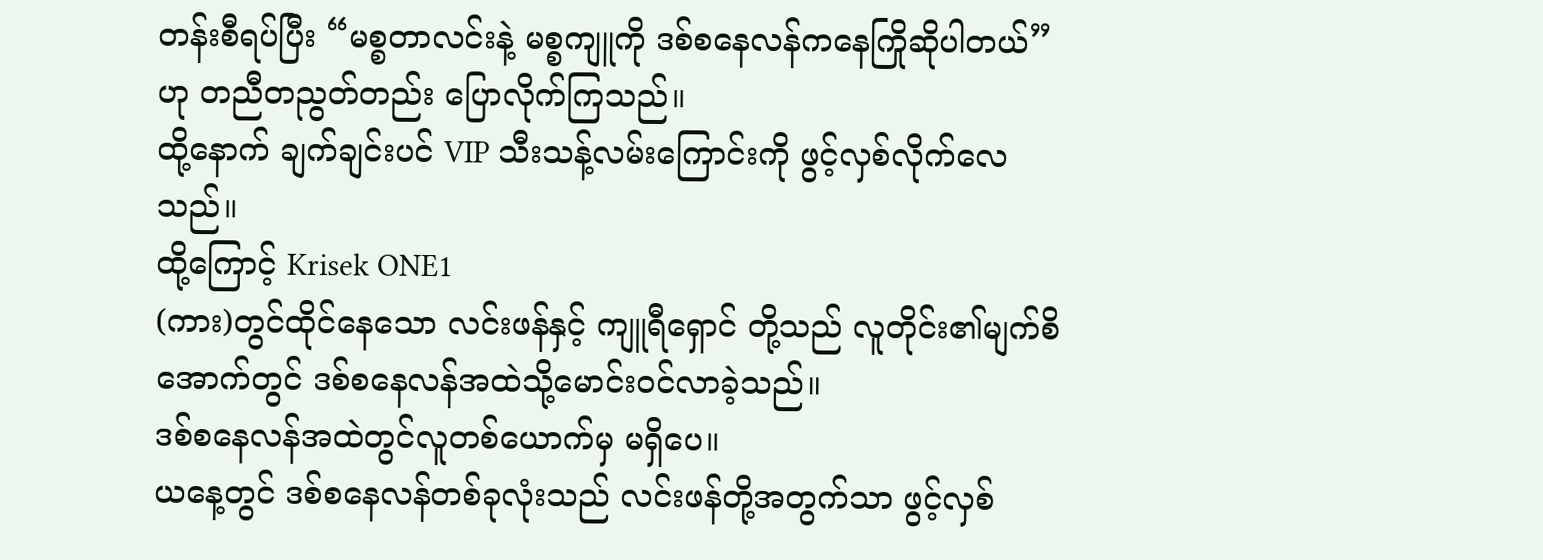တန်းစီရပ်ပြီး “မစ္စတာလင်းနဲ့ မစ္စကျူကို ဒစ်စနေလန်ကနေကြိုဆိုပါတယ်” ဟု တညီတညွတ်တည်း ပြောလိုက်ကြသည်။
ထို့နောက် ချက်ချင်းပင် VIP သီးသန့်လမ်းကြောင်းကို ဖွင့်လှစ်လိုက်လေသည်။
ထို့ကြောင့် Krisek ONE1
(ကား)တွင်ထိုင်နေသော လင်းဖန်နှင့် ကျူရီရှောင် တို့သည် လူတိုင်း၏မျက်စိအောက်တွင် ဒစ်စနေလန်အထဲသို့မောင်းဝင်လာခဲ့သည်။
ဒစ်စနေလန်အထဲတွင်လူတစ်ယောက်မှ မရှိပေ။
ယနေ့တွင် ဒစ်စနေလန်တစ်ခုလုံးသည် လင်းဖန်တို့အတွက်သာ ဖွင့်လှစ်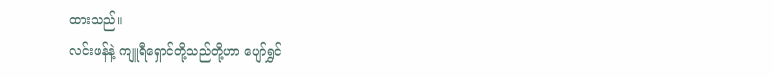ထားသည်။
လင်းဖန်နဲ့ ကျူရီရှောင်တို့သည်တို့ဟာ ပျော်ရွှင်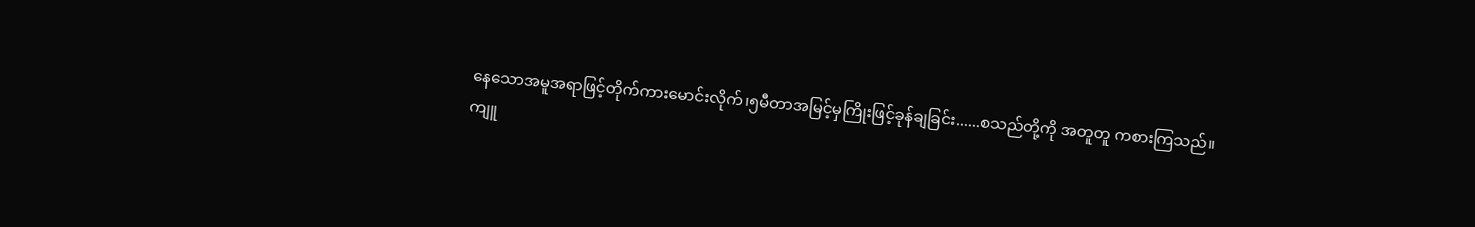နေသောအမူအရာဖြင့်တိုက်ကားမောင်းလိုက်၊၅မီတာအမြင့်မှကြိုးဖြင့်ခုန်ချခြင်း......စသည်တို့ကို အတူတူ ကစားကြသည်။
ကျူ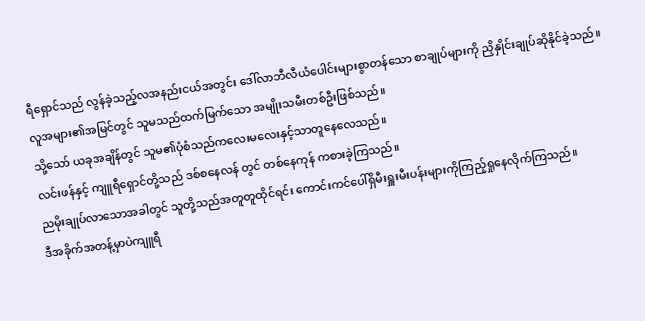ရီရှောင်သည် လွန်ခဲ့သည့်လအနည်းငယ်အတွင်း ဒေါ်လာဘီလီယံပေါင်းများစွာတန်သော စာချုပ်များကို ညှိနှိုင်းချုပ်ဆိုနိုင်ခဲ့သည်။
လူအများ၏အမြင်တွင် သူမသည်ထက်မြက်သော အမျိုးသမီးတစ်ဦးဖြစ်သည်။
သို့သော် ယခုအချိန်တွင် သူမ၏ပုံစံသည်ကလေးမလေးနှင့်သာတူနေလေသည်။
လင်းဖန်နှင့် ကျူရီရှောင်တို့သည် ဒစ်စနေလန် တွင် တစ်နေကုန် ကစားခဲ့ကြသည်။
ညမိုးချုပ်လာသောအခါတွင် သူတို့သည်အတူတူထိုင်ရင်း ကောင်းကင်ပေါ်ရှိမီးရှူးမီးပန်းများကိုကြည့်ရှုနေလိုက်ကြသည်။
ဒီအခိုက်အတန့်မှာပဲကျူရီ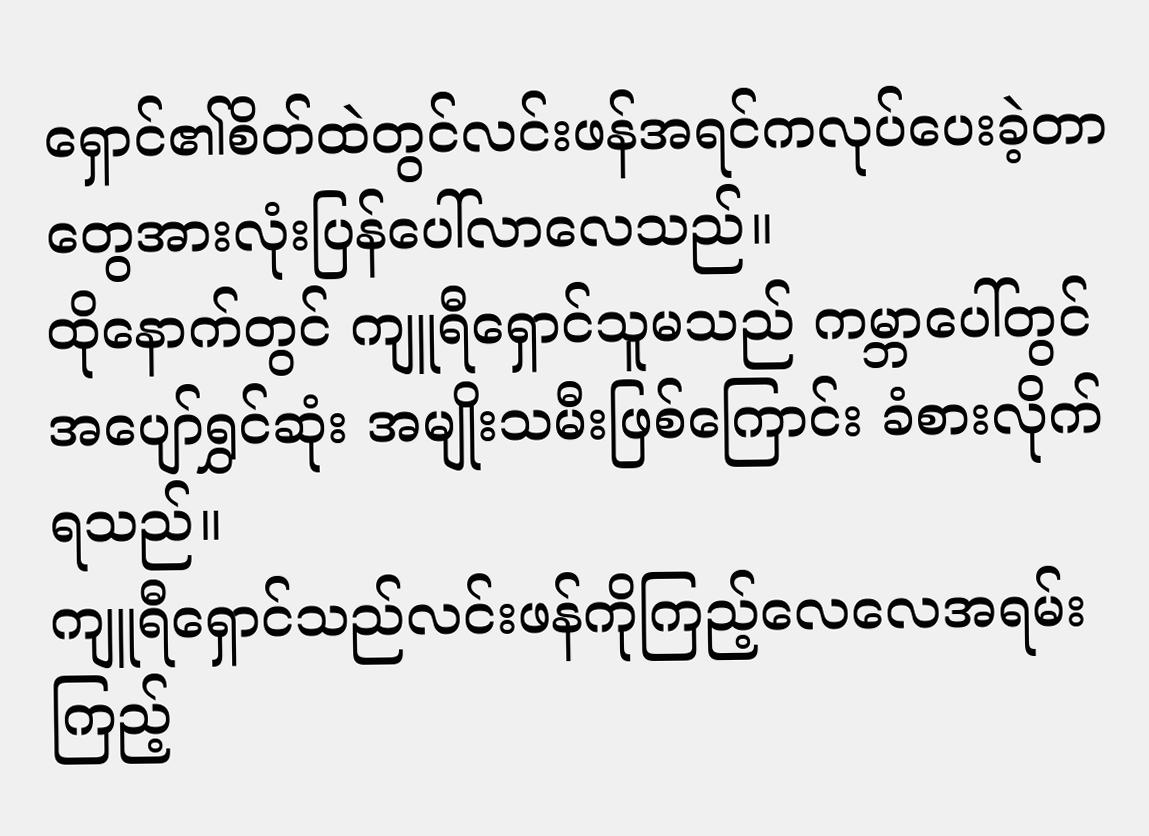ရှောင်၏စိတ်ထဲတွင်လင်းဖန်အရင်ကလုပ်ပေးခဲ့တာတွေအားလုံးပြန်ပေါ်လာလေသည်။
ထိုနောက်တွင် ကျူရီရှောင်သူမသည် ကမ္ဘာပေါ်တွင် အပျော်ရွှင်ဆုံး အမျိုးသမီးဖြစ်ကြောင်း ခံစားလိုက်ရသည်။
ကျူရီရှောင်သည်လင်းဖန်ကိုကြည့်လေလေအရမ်းကြည့်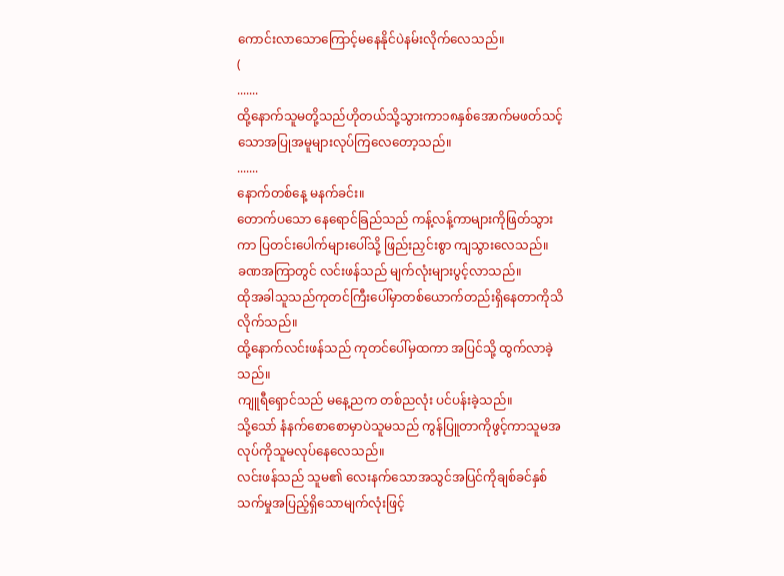ကောင်းလာသောကြောင့်မနေနိုင်ပဲနမ်းလိုက်လေသည်။
(
.......
ထို့နောက်သူမတို့သည်ဟိုတယ်သို့သွားကာ၁၈နှစ်အောက်မဖတ်သင့်သောအပြုအမူများလုပ်ကြလေတော့သည်။
.......
နောက်တစ်နေ့ မနက်ခင်း။
တောက်ပသော နေရောင်ခြည်သည် ကန့်လန့်ကာများကိုဖြတ်သွားကာ ပြတင်းပေါက်များပေါ်သို့ ဖြည်းညှင်းစွာ ကျသွားလေသည်။
ခဏအကြာတွင် လင်းဖန်သည် မျက်လုံးများပွင့်လာသည်။
ထိုအခါသူသည်ကုတင်ကြီးပေါ်မှာတစ်ယောက်တည်းရှိနေတာကိုသိလိုက်သည်။
ထို့နောက်လင်းဖန်သည် ကုတင်ပေါ်မှထကာ အပြင်သို့ ထွက်လာခဲ့သည်။
ကျူရီရှောင်သည် မနေ့ညက တစ်ညလုံး ပင်ပန်းခဲ့သည်။
သို့သော် နံနက်စောစောမှာပဲသူမသည် ကွန်ပြူတာကိုဖွင့်ကာသူမအလုပ်ကိုသူမလုပ်နေလေသည်။
လင်းဖန်သည် သူမ၏ လေးနက်သောအသွင်အပြင်ကိုချစ်ခင်နှစ်သက်မှုအပြည့်ရှိသောမျက်လုံးဖြင့်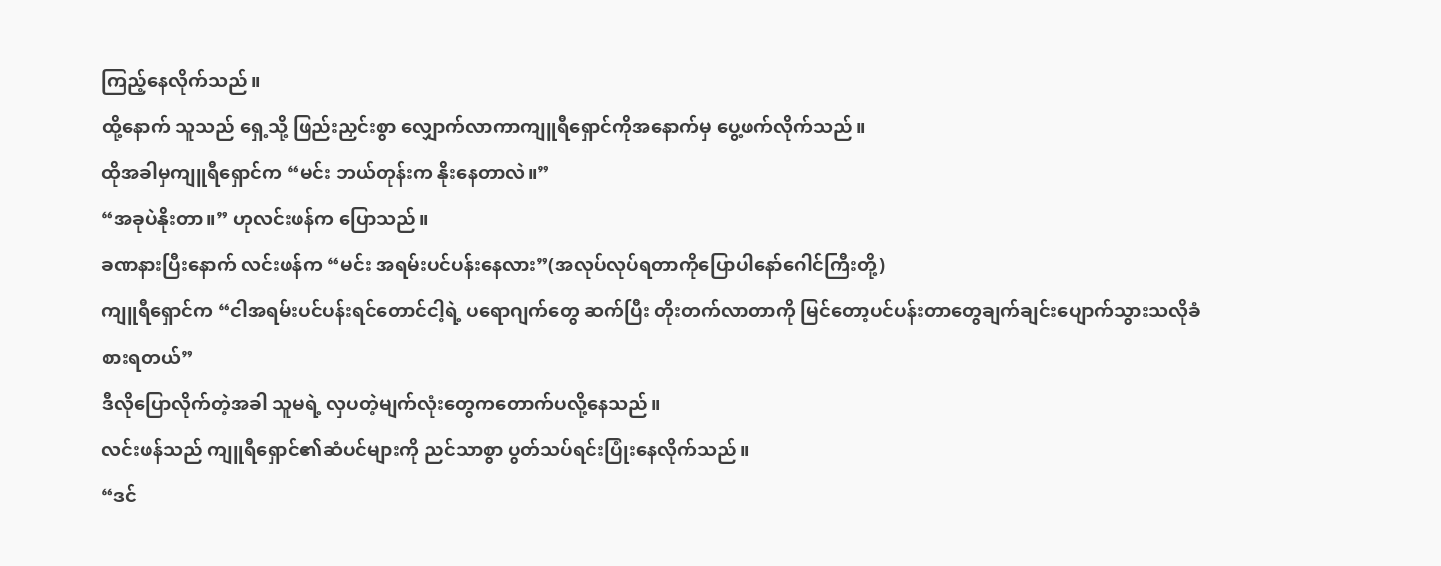ကြည့်နေလိုက်သည်။
ထို့နောက် သူသည် ရှေ့သို့ ဖြည်းညှင်းစွာ လျှောက်လာကာကျူရီရှောင်ကိုအနောက်မှ ပွေ့ဖက်လိုက်သည်။
ထိုအခါမှကျူရီရှောင်က “မင်း ဘယ်တုန်းက နိုးနေတာလဲ။”
“အခုပဲနိုးတာ။” ဟုလင်းဖန်က ပြောသည်။
ခဏနားပြီးနောက် လင်းဖန်က “မင်း အရမ်းပင်ပန်းနေလား”(အလုပ်လုပ်ရတာကိုပြောပါနော်ဂေါင်ကြီးတို့)
ကျူရီရှောင်က “ငါအရမ်းပင်ပန်းရင်တောင်ငါ့ရဲ့ ပရောဂျက်တွေ ဆက်ပြီး တိုးတက်လာတာကို မြင်တော့ပင်ပန်းတာတွေချက်ချင်းပျောက်သွားသလိုခံစားရတယ်”
ဒီလိုပြောလိုက်တဲ့အခါ သူမရဲ့ လှပတဲ့မျက်လုံးတွေကတောက်ပလို့နေသည်။
လင်းဖန်သည် ကျူရီရှောင်၏ဆံပင်များကို ညင်သာစွာ ပွတ်သပ်ရင်းပြုံးနေလိုက်သည်။
“ဒင်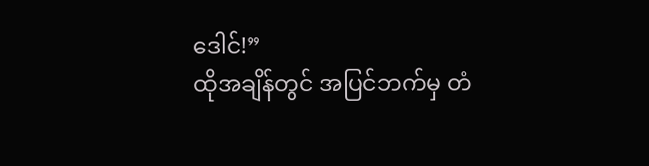ဒေါင်!”
ထိုအချိန်တွင် အပြင်ဘက်မှ တံ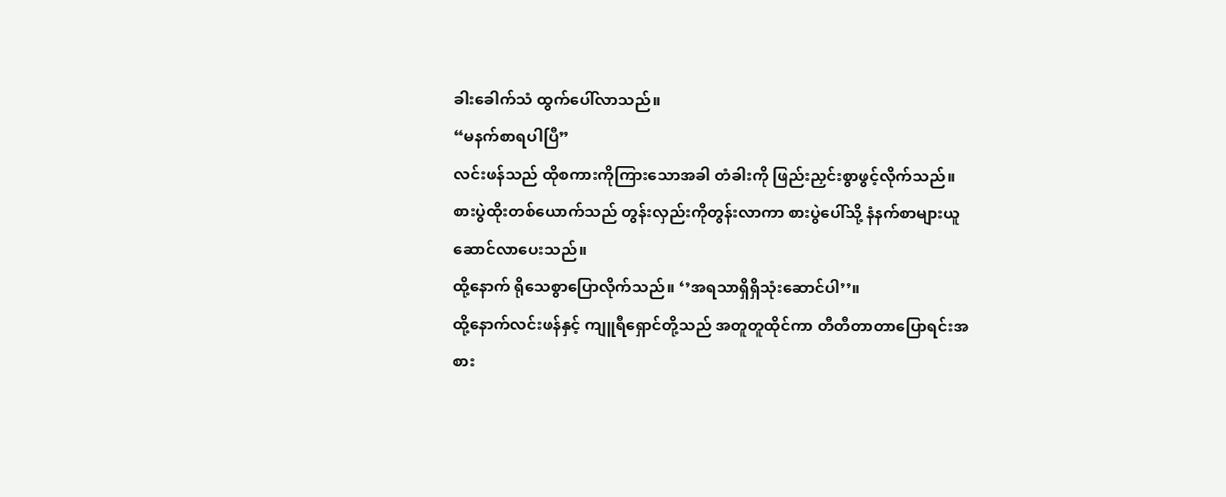ခါးခေါက်သံ ထွက်ပေါ်လာသည်။
“မနက်စာရပါပြီ”
လင်းဖန်သည် ထိုစကားကိုကြားသောအခါ တံခါးကို ဖြည်းညှင်းစွာဖွင့်လိုက်သည်။
စားပွဲထိုးတစ်ယောက်သည် တွန်းလှည်းကိုတွန်းလာကာ စားပွဲပေါ်သို့ နံနက်စာများယူဆောင်လာပေးသည်။
ထို့နောက် ရိုသေစွာပြောလိုက်သည်။ ‘’အရသာရှိရှိသုံးဆောင်ပါ’’။
ထို့နောက်လင်းဖန်နှင့် ကျူရီရှောင်တို့သည် အတူတူထိုင်ကာ တီတီတာတာပြောရင်းအစား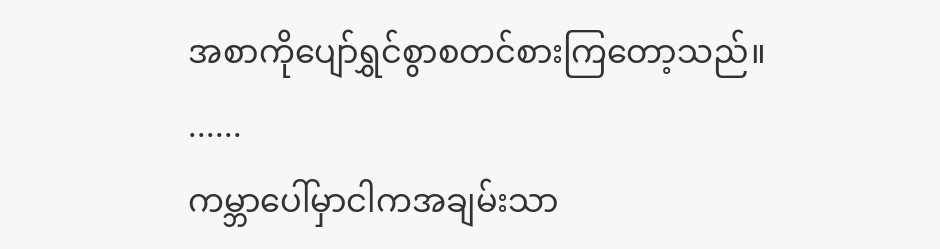အစာကိုပျော်ရွှင်စွာစတင်စားကြတော့သည်။
......
ကမ္ဘာပေါ်မှာငါကအချမ်းသာ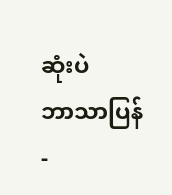ဆုံးပဲ
ဘာသာပြန်-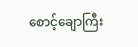စောင့်ချောကြီး